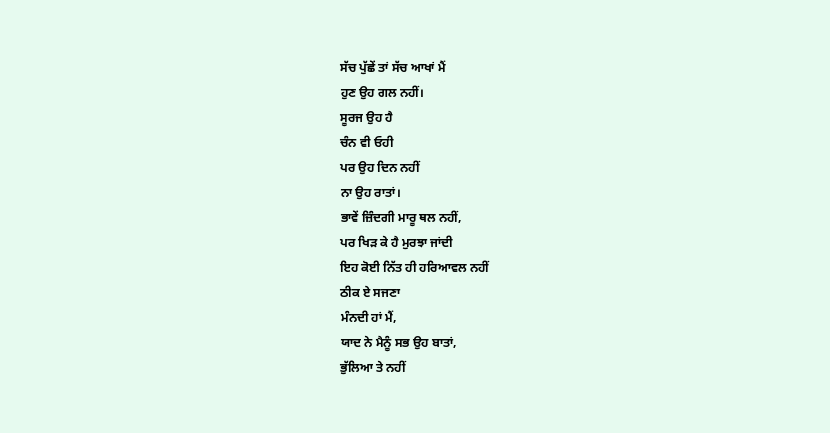ਸੱਚ ਪੁੱਛੇਂ ਤਾਂ ਸੱਚ ਆਖਾਂ ਮੈਂ
ਹੁਣ ਉਹ ਗਲ ਨਹੀਂ।
ਸੂਰਜ ਉਹ ਹੈ
ਚੰਨ ਵੀ ਓਹੀ
ਪਰ ਉਹ ਦਿਨ ਨਹੀਂ
ਨਾ ਉਹ ਰਾਤਾਂ।
ਭਾਵੇਂ ਜ਼ਿੰਦਗੀ ਮਾਰੂ ਥਲ ਨਹੀਂ,
ਪਰ ਖਿੜ ਕੇ ਹੈ ਮੁਰਝਾ ਜਾਂਦੀ
ਇਹ ਕੋਈ ਨਿੱਤ ਹੀ ਹਰਿਆਵਲ ਨਹੀਂ
ਠੀਕ ਏ ਸਜਣਾ
ਮੰਨਦੀ ਹਾਂ ਮੈਂ,
ਯਾਦ ਨੇ ਮੈਨੂੰ ਸਭ ਉਹ ਬਾਤਾਂ,
ਭੁੱਲਿਆ ਤੇ ਨਹੀਂ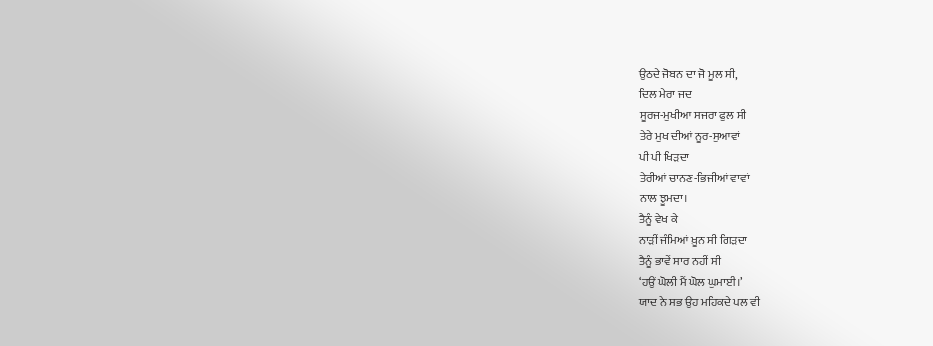ਉਠਦੇ ਜੋਬਨ ਦਾ ਜੋ ਮੂਲ ਸੀ,
ਦਿਲ ਮੇਰਾ ਜਦ
ਸੂਰਜ-ਮੁਖੀਆ ਸਜਰਾ ਫੁਲ ਸੀ
ਤੇਰੇ ਮੁਖ ਦੀਆਂ ਨੂਰ-ਸੁਆਵਾਂ
ਪੀ ਪੀ ਖਿੜਦਾ
ਤੇਰੀਆਂ ਚਾਨਣ-ਭਿਜੀਆਂ ਵਾਵਾਂ
ਨਾਲ ਝੂਮਦਾ।
ਤੈਨੂੰ ਵੇਖ ਕੇ
ਨਾੜੀਂ ਜੰਮਿਆਂ ਖ਼ੂਨ ਸੀ ਗਿੜਦਾ
ਤੈਨੂੰ ਭਾਵੇਂ ਸਾਰ ਨਹੀਂ ਸੀ
‘ਹਉਂ ਘੋਲੀ ਮੈਂ ਘੋਲ ਘੁਮਾਈ।’
ਯਾਦ ਨੇ ਸਭ ਉਹ ਮਹਿਕਦੇ ਪਲ ਵੀ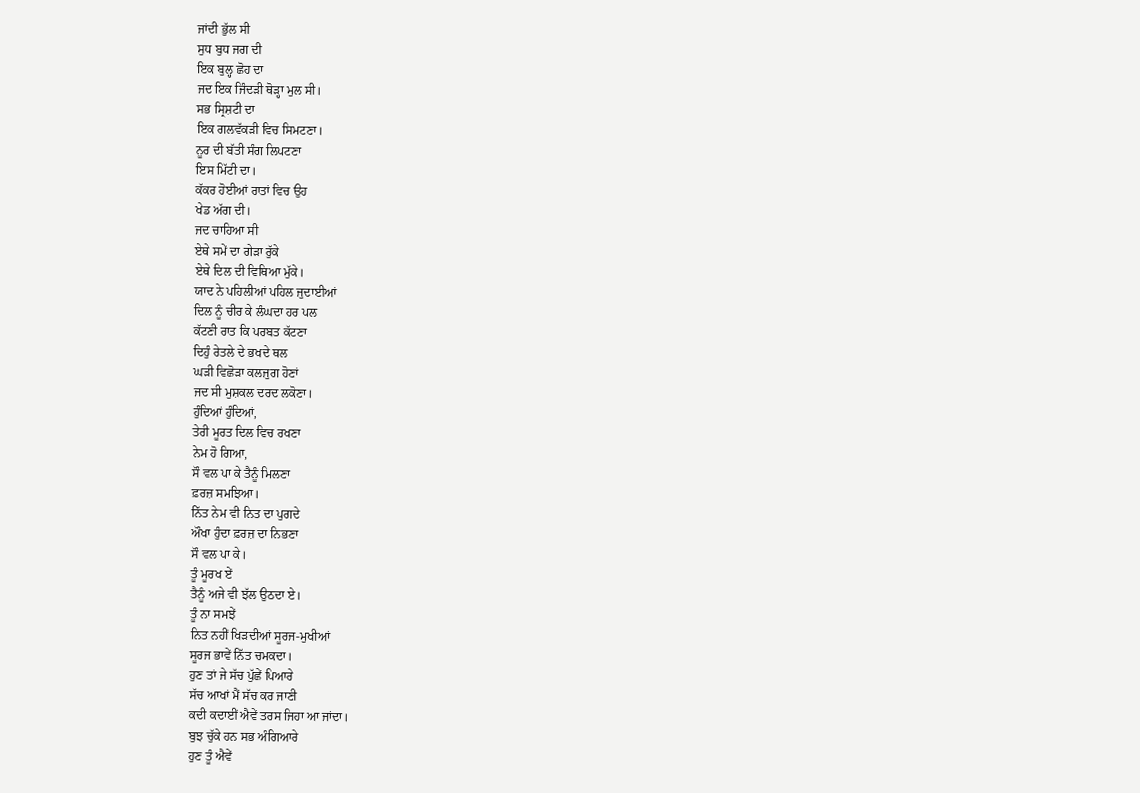ਜਾਂਦੀ ਭੁੱਲ ਸੀ
ਸੁਧ ਬੁਧ ਜਗ ਦੀ
ਇਕ ਬੁਲ੍ਹ ਛੋਹ ਦਾ
ਜਦ ਇਕ ਜਿੰਦੜੀ ਥੋੜ੍ਹਾ ਮੁਲ ਸੀ।
ਸਭ ਸ੍ਰਿਸ਼ਟੀ ਦਾ
ਇਕ ਗਲਵੱਕੜੀ ਵਿਚ ਸਿਮਟਣਾ।
ਨੂਰ ਦੀ ਬੱਤੀ ਸੰਗ ਲਿਪਟਣਾ
ਇਸ ਮਿੱਟੀ ਦਾ।
ਕੱਕਰ ਹੋਈਆਂ ਰਾਤਾਂ ਵਿਚ ਉਹ
ਖੇਡ ਅੱਗ ਦੀ।
ਜਦ ਚਾਹਿਆ ਸੀ
ਏਥੇ ਸਮੇਂ ਦਾ ਗੇੜਾ ਰੁੱਕੇ
ਏਥੇ ਦਿਲ ਦੀ ਵਿਥਿਆ ਮੁੱਕੇ।
ਯਾਦ ਨੇ ਪਹਿਲੀਆਂ ਪਹਿਲ ਜੁਦਾਈਆਂ
ਦਿਲ ਨੂੰ ਚੀਰ ਕੇ ਲੰਘਦਾ ਹਰ ਪਲ
ਕੱਟਣੀ ਰਾਤ ਕਿ ਪਰਬਤ ਕੱਟਣਾ
ਦਿਹੁੰ ਰੇਤਲੇ ਦੇ ਭਖਦੇ ਥਲ
ਘੜੀ ਵਿਛੋੜਾ ਕਲਜੁਗ ਹੋਣਾਂ
ਜਦ ਸੀ ਮੁਸ਼ਕਲ ਦਰਦ ਲਕੋਣਾ।
ਹੁੰਦਿਆਂ ਹੁੰਦਿਆਂ,
ਤੇਰੀ ਮੂਰਤ ਦਿਲ ਵਿਚ ਰਖਣਾ
ਨੇਮ ਹੋ ਗਿਆ,
ਸੌ ਵਲ ਪਾ ਕੇ ਤੈਨੂੰ ਮਿਲਣਾ
ਫ਼ਰਜ਼ ਸਮਝਿਆ।
ਨਿੱਤ ਨੇਮ ਵੀ ਨਿਤ ਦਾ ਪੁਗਦੇ
ਔਖਾ ਹੁੰਦਾ ਫ਼ਰਜ਼ ਦਾ ਨਿਭਣਾ
ਸੌ ਵਲ ਪਾ ਕੇ।
ਤੂੰ ਮੂਰਖ ਏਂ
ਤੈਨੂੰ ਅਜੇ ਵੀ ਝੱਲ ਉਠਦਾ ਏ।
ਤੂੰ ਨਾ ਸਮਝੇਂ
ਨਿਤ ਨਹੀਂ ਖਿੜਦੀਆਂ ਸੂਰਜ-ਮੁਖੀਆਂ
ਸੂਰਜ ਭਾਵੇਂ ਨਿੱਤ ਚਮਕਦਾ।
ਹੁਣ ਤਾਂ ਜੇ ਸੱਚ ਪੁੱਛੇਂ ਪਿਆਰੇ
ਸੱਚ ਆਖਾਂ ਮੈਂ ਸੱਚ ਕਰ ਜਾਣੀ
ਕਦੀ ਕਦਾਈਂ ਐਵੇਂ ਤਰਸ ਜਿਹਾ ਆ ਜਾਂਦਾ।
ਬੁਝ ਚੁੱਕੇ ਹਨ ਸਭ ਅੰਗਿਆਰੇ
ਹੁਣ ਤੂੰ ਐਵੇਂ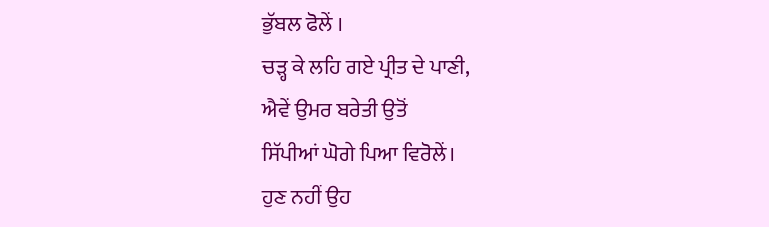ਭੁੱਬਲ ਫੋਲੇਂ ।
ਚੜ੍ਹ ਕੇ ਲਹਿ ਗਏ ਪ੍ਰੀਤ ਦੇ ਪਾਣੀ,
ਐਵੇਂ ਉਮਰ ਬਰੇਤੀ ਉਤੋਂ
ਸਿੱਪੀਆਂ ਘੋਗੇ ਪਿਆ ਵਿਰੋਲੇਂ।
ਹੁਣ ਨਹੀਂ ਉਹ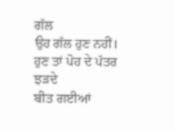ਗੱਲ
ਉਹ ਗੱਲ ਹੁਣ ਨਹੀਂ।
ਹੁਣ ਤਾਂ ਪੋਹ ਦੇ ਪੱਤਰ ਝੜਦੇ
ਬੀਤ ਗਈਆਂ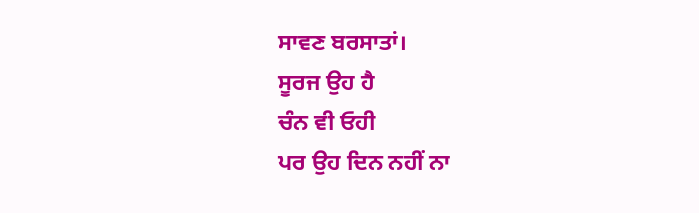ਸਾਵਣ ਬਰਸਾਤਾਂ।
ਸੂਰਜ ਉਹ ਹੈ
ਚੰਨ ਵੀ ਓਹੀ
ਪਰ ਉਹ ਦਿਨ ਨਹੀਂ ਨਾ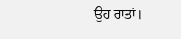ਉਹ ਰਾਤਾਂ।